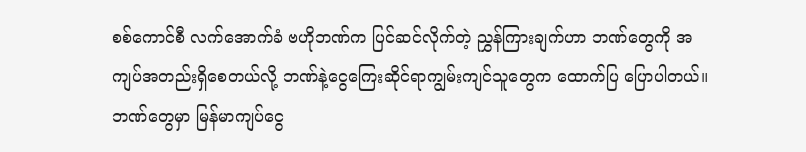စစ်ကောင်စီ လက်အောက်ခံ ဗဟိုဘဏ်က ပြင်ဆင်လိုက်တဲ့ ညွှန်ကြားချက်ဟာ ဘဏ်တွေကို အကျပ်အတည်းရှိစေတယ်လို့ ဘဏ်နဲ့ငွေကြေးဆိုင်ရာကျွမ်းကျင်သူတွေက ထောက်ပြ ပြောပါတယ်။
ဘဏ်တွေမှာ မြန်မာကျပ်ငွေ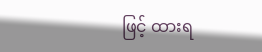ဖြင့် ထားရ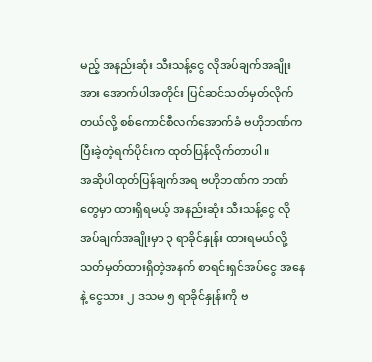မည့် အနည်းဆုံး သီးသန့်ငွေ လိုအပ်ချက်အချိုးအား အောက်ပါအတိုင်း ပြင်ဆင်သတ်မှတ်လိုက်တယ်လို့ စစ်ကောင်စီလက်အောက်ခံ ဗဟိုဘဏ်က ပြီးခဲ့တဲ့ရက်ပိုင်းက ထုတ်ပြန်လိုက်တာပါ။
အဆိုပါထုတ်ပြန်ချက်အရ ဗဟိုဘဏ်က ဘဏ်တွေမှာ ထားရှိရမယ့် အနည်းဆုံး သီးသန့်ငွေ လိုအပ်ချက်အချိုးမှာ ၃ ရာခိုင်နှုန်း ထားရမယ်လို့ သတ်မှတ်ထားရှိတဲ့အနက် စာရင်းရှင်အပ်ငွေ အနေနဲ့ ငွေသား ၂ ဒသမ ၅ ရာခိုင်နှုန်းကို ဗ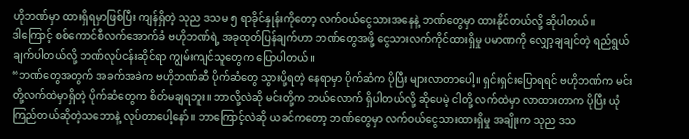ဟိုဘဏ်မှာ ထားရှိရမှာဖြစ်ပြီး ကျန်ရှိတဲ့ သုည ဒသမ ၅ ရာခိုင်နှုန်းကိုတော့ လက်ဝယ်ငွေသားအနေနဲ့ ဘဏ်တွေမှာ ထားနိုင်တယ်လို့ ဆိုပါတယ်။
ဒါကြောင့် စစ်ကောင်စီလက်အောက်ခံ ဗဟိုဘဏ်ရဲ့ အခုထုတ်ပြန်ချက်ဟာ ဘဏ်တွေအဖို့ ငွေသားလက်ကိုင်ထားရှိမှု ပမာဏကို လျှော့ချချင်တဲ့ ရည်ရွယ်ချက်ပါတယ်လို့ ဘဏ်လုပ်ငန်းဆိုင်ရာ ကျွမ်းကျင်သူတွေက ပြောပါတယ်။
“ဘဏ်တွေအတွက် အခက်အခဲက ဗဟိုဘဏ်ဆီ ပိုက်ဆံတွေ သွားပို့ရတဲ့ နေရာမှာ ပိုက်ဆံက ပိုပြီး များလာတာပေါ့။ ရှင်းရှင်းပြောရရင် ဗဟိုဘဏ်က မင်းတို့လက်ထဲမှာရှိတဲ့ ပိုက်ဆံတွေက စိတ်မချရဘူး။ ဘာလို့လဲဆို မင်းတို့က ဘယ်လောက် ရှိပါတယ်လို့ ဆိုပေမဲ့ ငါတို့ လက်ထဲမှာ လာထားတာက ပိုပြီး ယုံကြည်တယ်ဆိုတဲ့သဘောနဲ့ လုပ်တာပေါ့နော်။ ဘာကြောင့်လဲဆို ယခင်ကတော့ ဘဏ်တွေမှာ လက်ဝယ်ငွေသားထားရှိမှု အချိုးက သုည ဒသ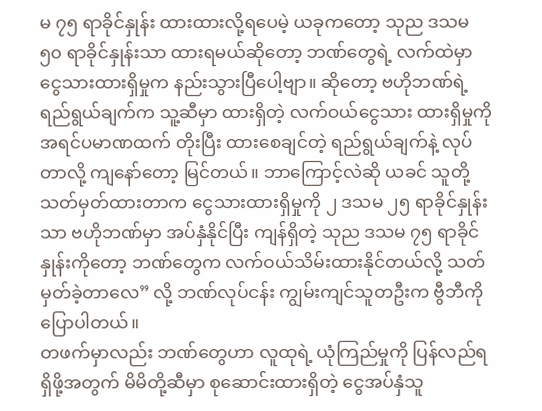မ ၇၅ ရာခိုင်နှုန်း ထားထားလို့ရပေမဲ့ ယခုကတော့ သုည ဒသမ ၅၀ ရာခိုင်နှုန်းသာ ထားရမယ်ဆိုတော့ ဘဏ်တွေရဲ့ လက်ထဲမှာ ငွေသားထားရှိမှုက နည်းသွားပြီပေါ့ဗျာ။ ဆိုတော့ ဗဟိုဘဏ်ရဲ့ ရည်ရွယ်ချက်က သူ့ဆီမှာ ထားရှိတဲ့ လက်ဝယ်ငွေသား ထားရှိမှုကို အရင်ပမာဏထက် တိုးပြီး ထားစေချင်တဲ့ ရည်ရွယ်ချက်နဲ့ လုပ်တာလို့ ကျနော်တော့ မြင်တယ်။ ဘာကြောင့်လဲဆို ယခင် သူတို့ သတ်မှတ်ထားတာက ငွေသားထားရှိမှုကို ၂ ဒသမ ၂၅ ရာခိုင်နှုန်းသာ ဗဟိုဘဏ်မှာ အပ်နှံနိုင်ပြီး ကျန်ရှိတဲ့ သုည ဒသမ ၇၅ ရာခိုင်နှုန်းကိုတော့ ဘဏ်တွေက လက်ဝယ်သိမ်းထားနိုင်တယ်လို့ သတ်မှတ်ခဲ့တာလေ” လို့ ဘဏ်လုပ်ငန်း ကျွမ်းကျင်သူတဦးက ဗွီဘီကို ပြောပါတယ်။
တဖက်မှာလည်း ဘဏ်တွေဟာ လူထုရဲ့ ယုံကြည်မှုကို ပြန်လည်ရရှိဖို့အတွက် မိမိတို့ဆီမှာ စုဆောင်းထားရှိတဲ့ ငွေအပ်နှံသူ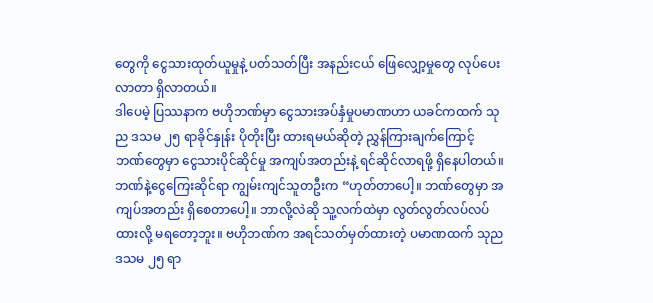တွေကို ငွေသားထုတ်ယူမှုနဲ့ ပတ်သတ်ပြီး အနည်းငယ် ဖြေလျှော့မှုတွေ လုပ်ပေးလာတာ ရှိလာတယ်။
ဒါပေမဲ့ ပြဿနာက ဗဟိုဘဏ်မှာ ငွေသားအပ်နှံမှုပမာဏဟာ ယခင်ကထက် သုည ဒသမ ၂၅ ရာခိုင်နှုန်း ပိုတိုးပြီး ထားရမယ်ဆိုတဲ့ ညွှန်ကြားချက်ကြောင့် ဘဏ်တွေမှာ ငွေသားပိုင်ဆိုင်မှု အကျပ်အတည်းနဲ့ ရင်ဆိုင်လာရဖို့ ရှိနေပါတယ်။
ဘဏ်နဲ့ငွေကြေးဆိုင်ရာ ကျွမ်းကျင်သူတဦးက “ဟုတ်တာပေါ့။ ဘဏ်တွေမှာ အကျပ်အတည်း ရှိစေတာပေါ့။ ဘာလို့လဲဆို သူ့လက်ထဲမှာ လွတ်လွတ်လပ်လပ် ထားလို့ မရတော့ဘူး။ ဗဟိုဘဏ်က အရင်သတ်မှတ်ထားတဲ့ ပမာဏထက် သုည ဒသမ ၂၅ ရာ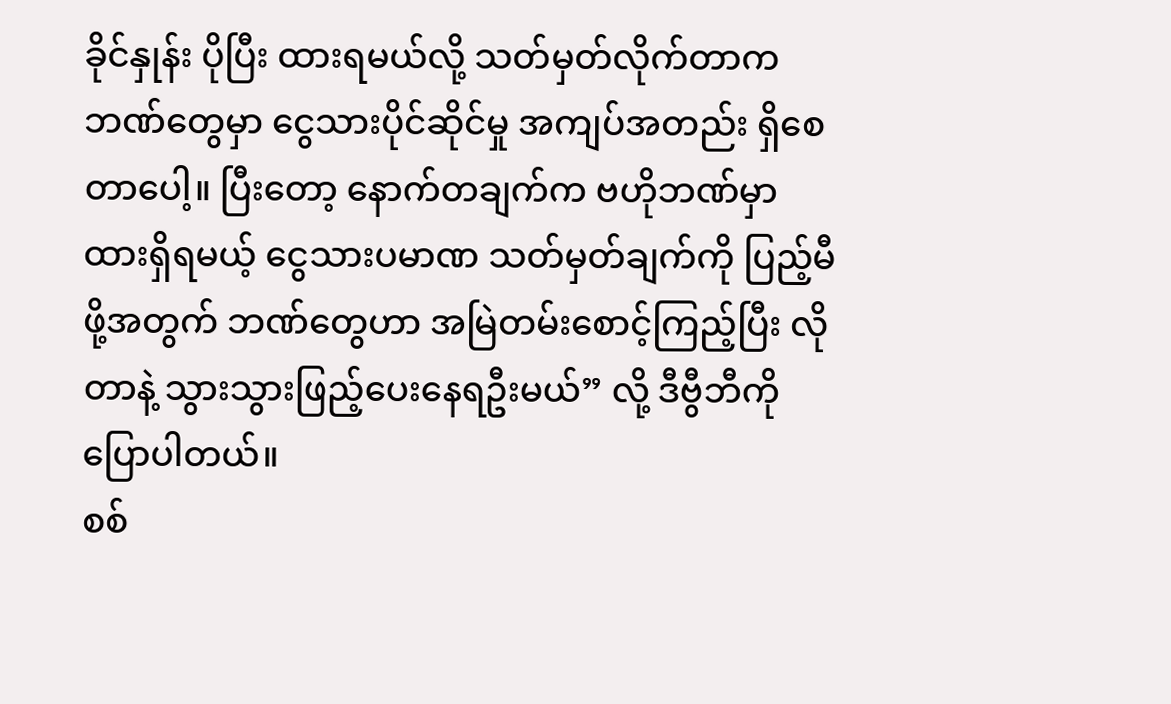ခိုင်နှုန်း ပိုပြီး ထားရမယ်လို့ သတ်မှတ်လိုက်တာက ဘဏ်တွေမှာ ငွေသားပိုင်ဆိုင်မှု အကျပ်အတည်း ရှိစေတာပေါ့။ ပြီးတော့ နောက်တချက်က ဗဟိုဘဏ်မှာ ထားရှိရမယ့် ငွေသားပမာဏ သတ်မှတ်ချက်ကို ပြည့်မီဖို့အတွက် ဘဏ်တွေဟာ အမြဲတမ်းစောင့်ကြည့်ပြီး လိုတာနဲ့ သွားသွားဖြည့်ပေးနေရဦးမယ်” လို့ ဒီဗွီဘီကို ပြောပါတယ်။
စစ်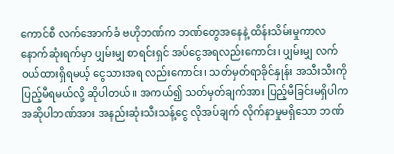ကောင်စီ လက်အောက်ခံ ဗဟိုဘဏ်က ဘဏ်တွေအနေနဲ့ ထိန်းသိမ်းမှုကာလ နောက်ဆုံးရက်မှာ ပျှမ်းမျှ စာရင်းရှင် အပ်ငွေအရလည်းကောင်း၊ ပျှမ်းမျှ လက်ဝယ်ထားရှိရမယ့် ငွေသားအရ လည်းကောင်း၊ သတ်မှတ်ရာခိုင်နှုန်း အသီးသီးကို ပြည့်မီရမယ်လို့ ဆိုပါတယ်။ အကယ်၍ သတ်မှတ်ချက်အား ပြည့်မီခြင်းမရှိပါက အဆိုပါဘဏ်အား အနည်းဆုံးသီးသန့်ငွေ လိုအပ်ချက် လိုက်နာမှုမရှိသော ဘဏ်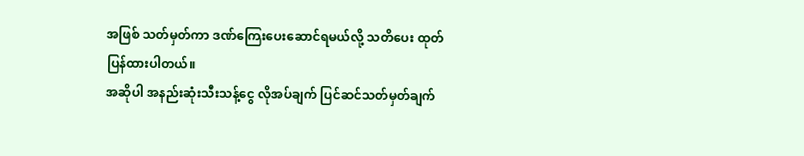အဖြစ် သတ်မှတ်ကာ ဒဏ်ကြေးပေးဆောင်ရမယ်လို့ သတိပေး ထုတ်ပြန်ထားပါတယ်။
အဆိုပါ အနည်းဆုံးသီးသန့်ငွေ လိုအပ်ချက် ပြင်ဆင်သတ်မှတ်ချက်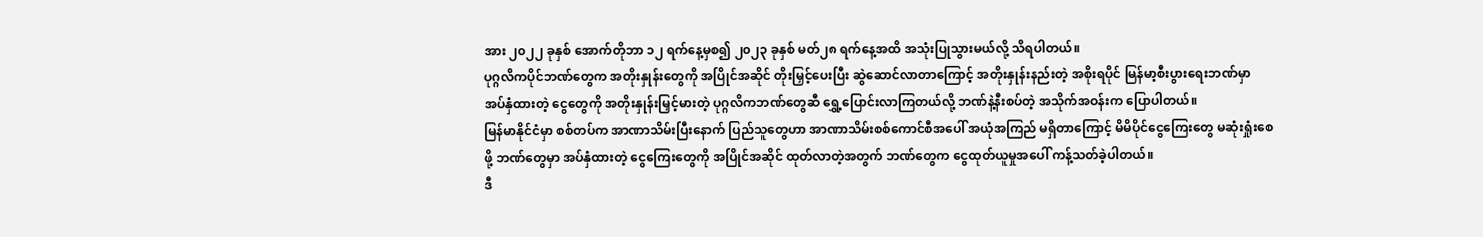အား ၂၀၂၂ ခုနှစ် အောက်တိုဘာ ၁၂ ရက်နေ့မှစ၍ ၂၀၂၃ ခုနှစ် မတ်၂၈ ရက်နေ့အထိ အသုံးပြုသွားမယ်လို့ သိရပါတယ်။
ပုဂ္ဂလိကပိုင်ဘဏ်တွေက အတိုးနှုန်းတွေကို အပြိုင်အဆိုင် တိုးမြှင့်ပေးပြီး ဆွဲဆောင်လာတာကြောင့် အတိုးနှုန်းနည်းတဲ့ အစိုးရပိုင် မြန်မာ့စီးပွားရေးဘဏ်မှာ အပ်နှံထားတဲ့ ငွေတွေကို အတိုးနှုန်းမြှင့်မားတဲ့ ပုဂ္ဂလိကဘဏ်တွေဆီ ရွှေ့ပြောင်းလာကြတယ်လို့ ဘဏ်နဲ့နီးစပ်တဲ့ အသိုက်အဝန်းက ပြောပါတယ်။
မြန်မာနိုင်ငံမှာ စစ်တပ်က အာဏာသိမ်းပြီးနောက် ပြည်သူတွေဟာ အာဏာသိမ်းစစ်ကောင်စီအပေါ် အယုံအကြည် မရှိတာကြောင့် မိမိပိုင်ငွေကြေးတွေ မဆုံးရှုံးစေဖို့ ဘဏ်တွေမှာ အပ်နှံထားတဲ့ ငွေကြေးတွေကို အပြိုင်အဆိုင် ထုတ်လာတဲ့အတွက် ဘဏ်တွေက ငွေထုတ်ယူမှုအပေါ် ကန့်သတ်ခဲ့ပါတယ်။
ဒီ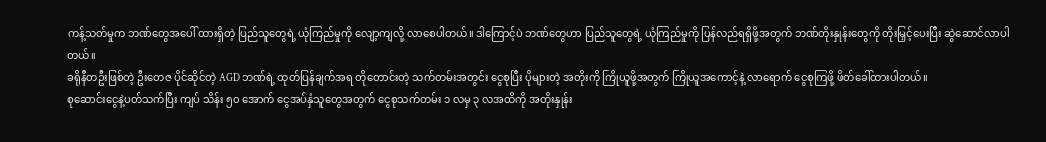ကန့်သတ်မှုက ဘဏ်တွေအပေါ် ထားရှိတဲ့ ပြည်သူတွေရဲ့ ယုံကြည်မှုကို လျော့ကျလို့ လာစေပါတယ်။ ဒါကြောင့်ပဲ ဘဏ်တွေဟာ ပြည်သူတွေရဲ့ ယုံကြည်မှုကို ပြန်လည်ရရှိဖို့အတွက် ဘဏ်တိုးနှုန်းတွေကို တိုးမြှင့်ပေးပြီး ဆွဲဆောင်လာပါတယ်။
ခရိုနီတဦးဖြစ်တဲ့ ဦးတေဇ ပိုင်ဆိုင်တဲ့ AGD ဘဏ်ရဲ့ ထုတ်ပြန်ချက်အရ တိုတောင်းတဲ့ သက်တမ်းအတွင်း ငွေစုပြီး ပိုများတဲ့ အတိုးကို ကြိုယူဖို့အတွက် ကြိုယူအကောင့်နဲ့ လာရောက် ငွေစုကြဖို့ ဖိတ်ခေါ်ထားပါတယ်။
စုဆောင်းငွေနဲ့ပတ်သက်ပြီး ကျပ် သိန်း ၅၀ အောက် ငွေအပ်နှံသူတွေအတွက် ငွေစုသက်တမ်း ၁ လမှ ၃ လအထိကို အတိုးနှုန်း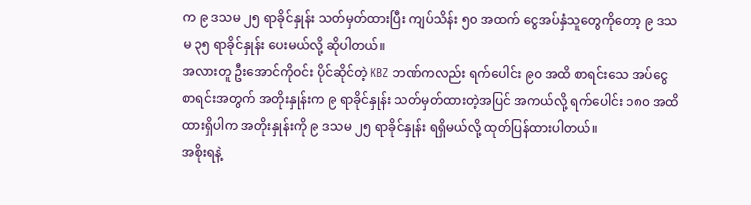က ၉ ဒသမ ၂၅ ရာခိုင်နှုန်း သတ်မှတ်ထားပြီး ကျပ်သိန်း ၅၀ အထက် ငွေအပ်နှံသူတွေကိုတော့ ၉ ဒသမ ၃၅ ရာခိုင်နှုန်း ပေးမယ်လို့ ဆိုပါတယ်။
အလားတူ ဦးအောင်ကိုဝင်း ပိုင်ဆိုင်တဲ့ KBZ ဘဏ်ကလည်း ရက်ပေါင်း ၉၀ အထိ စာရင်းသေ အပ်ငွေ စာရင်းအတွက် အတိုးနှုန်းက ၉ ရာခိုင်နှုန်း သတ်မှတ်ထားတဲ့အပြင် အကယ်လို့ ရက်ပေါင်း ၁၈၀ အထိ ထားရှိပါက အတိုးနှုန်းကို ၉ ဒသမ ၂၅ ရာခိုင်နှုန်း ရရှိမယ်လို့ ထုတ်ပြန်ထားပါတယ်။
အစိုးရနဲ့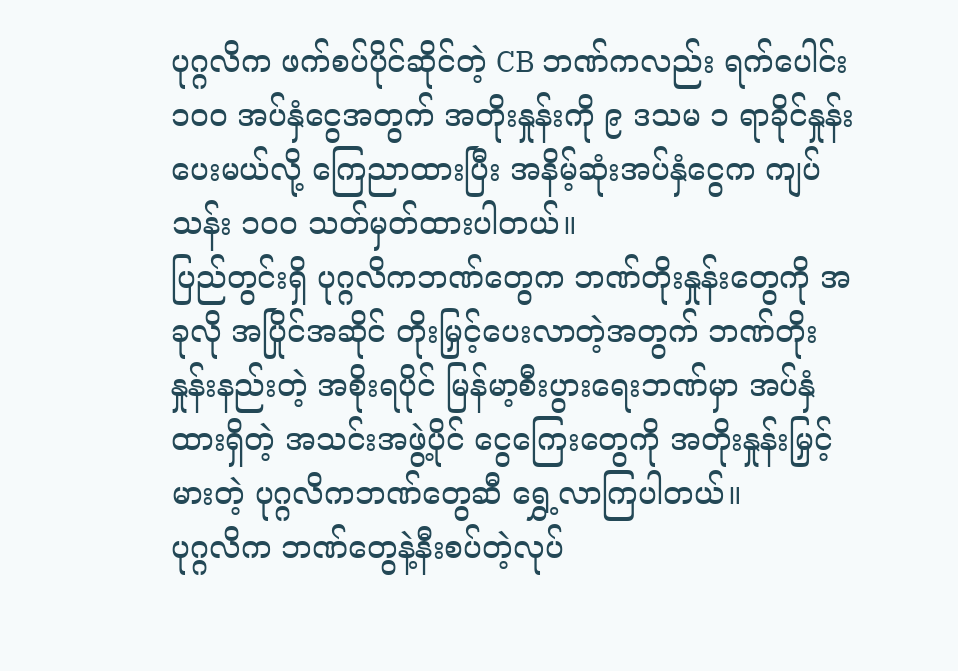ပုဂ္ဂလိက ဖက်စပ်ပိုင်ဆိုင်တဲ့ CB ဘဏ်ကလည်း ရက်ပေါင်း ၁၀၀ အပ်နှံငွေအတွက် အတိုးနှုန်းကို ၉ ဒသမ ၁ ရာခိုင်နှုန်း ပေးမယ်လို့ ကြေညာထားပြီး အနိမ့်ဆုံးအပ်နှံငွေက ကျပ် သန်း ၁၀၀ သတ်မှတ်ထားပါတယ်။
ပြည်တွင်းရှိ ပုဂ္ဂလိကဘဏ်တွေက ဘဏ်တိုးနှုန်းတွေကို အခုလို အပြိုင်အဆိုင် တိုးမြှင့်ပေးလာတဲ့အတွက် ဘဏ်တိုးနှုန်းနည်းတဲ့ အစိုးရပိုင် မြန်မာ့စီးပွားရေးဘဏ်မှာ အပ်နှံထားရှိတဲ့ အသင်းအဖွဲ့ပိုင် ငွေကြေးတွေကို အတိုးနှုန်းမြှင့်မားတဲ့ ပုဂ္ဂလိကဘဏ်တွေဆီ ရွှေ့လာကြပါတယ်။
ပုဂ္ဂလိက ဘဏ်တွေနဲ့နီးစပ်တဲ့လုပ်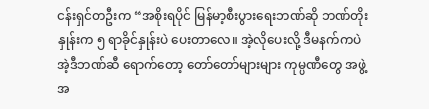ငန်းရှင်တဦးက “အစိုးရပိုင် မြန်မာ့စီးပွားရေးဘဏ်ဆို ဘဏ်တိုးနှုန်းက ၅ ရာခိုင်နှုန်းပဲ ပေးတာလေ။ အဲ့လိုပေးလို့ ဒီမနက်ကပဲ အဲ့ဒီဘဏ်ဆီ ရောက်တော့ တော်တော်များများ ကုမ္ပဏီတွေ အဖွဲ့အ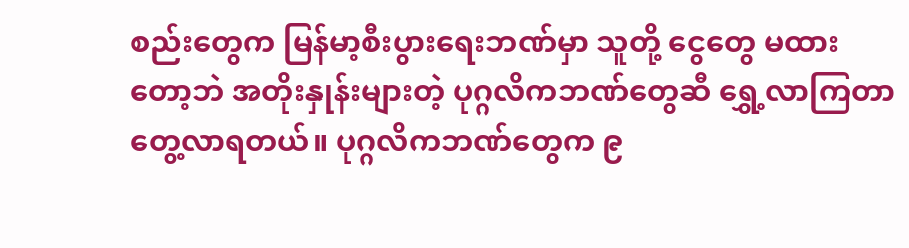စည်းတွေက မြန်မာ့စီးပွားရေးဘဏ်မှာ သူတို့ ငွေတွေ မထားတော့ဘဲ အတိုးနှုန်းများတဲ့ ပုဂ္ဂလိကဘဏ်တွေဆီ ရွှေ့လာကြတာ တွေ့လာရတယ်။ ပုဂ္ဂလိကဘဏ်တွေက ၉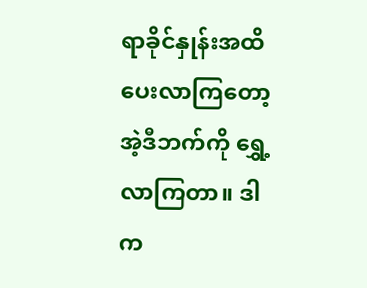ရာခိုင်နှုန်းအထိ ပေးလာကြတော့ အဲ့ဒီဘက်ကို ရွှေ့လာကြတာ။ ဒါက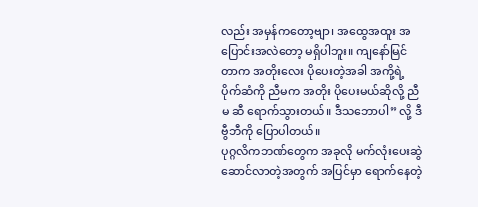လည်း အမှန်ကတော့ဗျာ၊ အထွေအထူး အပြောင်းအလဲတော့ မရှိပါဘူး။ ကျနော်မြင်တာက အတိုးလေး ပိုပေးတဲ့အခါ အကို့ရဲ့ ပိုက်ဆံကို ညီမက အတိုး ပိုပေးမယ်ဆိုလို့ ညီမ ဆီ ရောက်သွားတယ်။ ဒီသဘောပါ” လို့ ဒီဗွီဘီကို ပြောပါတယ်။
ပုဂ္ဂလိကဘဏ်တွေက အခုလို မက်လုံးပေးဆွဲဆောင်လာတဲ့အတွက် အပြင်မှာ ရောက်နေတဲ့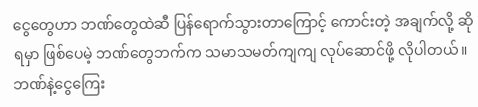ငွေတွေဟာ ဘဏ်တွေထဲဆီ ပြန်ရောက်သွားတာကြောင့် ကောင်းတဲ့ အချက်လို့ ဆိုရမှာ ဖြစ်ပေမဲ့ ဘဏ်တွေဘက်က သမာသမတ်ကျကျ လုပ်ဆောင်ဖို့ လိုပါတယ်။
ဘဏ်နဲ့ငွေကြေး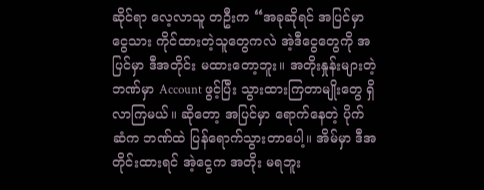ဆိုင်ရာ လေ့လာသူ တဦးက “အခုဆိုရင် အပြင်မှာ ငွေသား ကိုင်ထားတဲ့သူတွေကလဲ အဲ့ဒီငွေတွေကို အပြင်မှာ ဒီအတိုင်း မထားတော့ဘူး။ အတိုးနှုန်းများတဲ့ ဘဏ်မှာ Account ဖွင့်ပြီး သွားထားကြတာမျိုးတွေ ရှိလာကြမယ်။ ဆိုတော့ အပြင်မှာ ရောက်နေတဲ့ ပိုက်ဆံက ဘဏ်ထဲ ပြန်ရောက်သွားတာပေါ့။ အိမ်မှာ ဒီအတိုင်းထားရင် အဲ့ငွေက အတိုး မရဘူး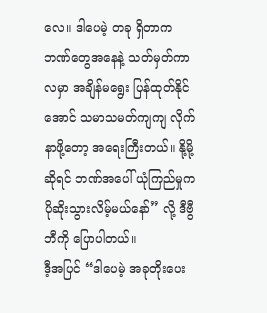လေ။ ဒါပေမဲ့ တခု ရှိတာက ဘဏ်တွေအနေနဲ့ သတ်မှတ်ကာလမှာ အချိန်မရွေး ပြန်ထုတ်နိုင်အောင် သမာသမတ်ကျကျ လိုက်နာဖို့တော့ အရေးကြီးတယ်။ နို့မို့ဆိုရင် ဘဏ်အပေါ် ယုံကြည်မှုက ပိုဆိုးသွားလိမ့်မယ်နော်” လို့ ဒီဗွီဘီကို ပြောပါတယ်။
ဒီ့အပြင် “ဒါပေမဲ့ အခုတိုးပေး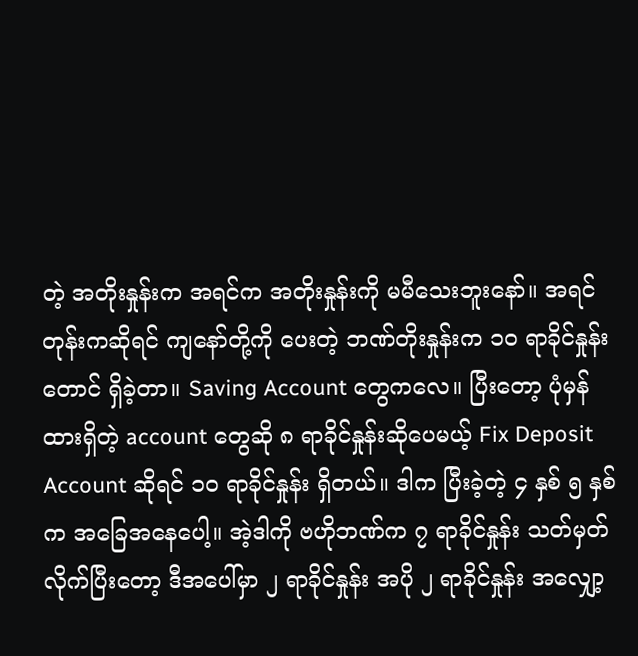တဲ့ အတိုးနှုန်းက အရင်က အတိုးနှုန်းကို မမီသေးဘူးနော်။ အရင်တုန်းကဆိုရင် ကျနော်တို့ကို ပေးတဲ့ ဘဏ်တိုးနှုန်းက ၁၀ ရာခိုင်နှုန်းတောင် ရှိခဲ့တာ။ Saving Account တွေကလေ။ ပြီးတော့ ပုံမှန်ထားရှိတဲ့ account တွေဆို ၈ ရာခိုင်နှုန်းဆိုပေမယ့် Fix Deposit Account ဆိုရင် ၁၀ ရာခိုင်နှုန်း ရှိတယ်။ ဒါက ပြီးခဲ့တဲ့ ၄ နှစ် ၅ နှစ်က အခြေအနေပေါ့။ အဲ့ဒါကို ဗဟိုဘဏ်က ၇ ရာခိုင်နှုန်း သတ်မှတ်လိုက်ပြီးတော့ ဒီအပေါ်မှာ ၂ ရာခိုင်နှုန်း အပို ၂ ရာခိုင်နှုန်း အလျှော့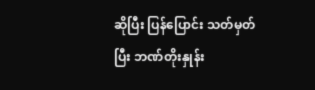ဆိုပြီး ပြန်ပြောင်း သတ်မှတ်ပြီး ဘဏ်တိုးနှုန်း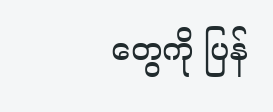တွေကို ပြန်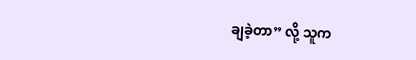ချခဲ့တာ” လို့ သူက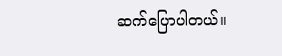ဆက်ပြောပါတယ်။